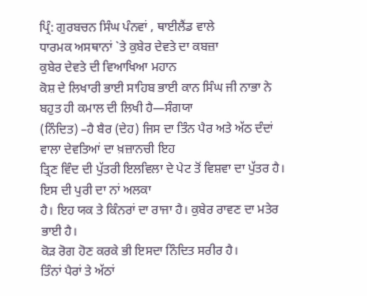ਪ੍ਰਿੰ: ਗੁਰਬਚਨ ਸਿੰਘ ਪੰਨਵਾਂ , ਥਾਈਲੈਂਡ ਵਾਲੇ
ਧਾਰਮਕ ਅਸਥਾਨਾਂ `ਤੇ ਕੁਬੇਰ ਦੇਵਤੇ ਦਾ ਕਬਜ਼ਾ
ਕੁਬੇਰ ਦੇਵਤੇ ਦੀ ਵਿਆਖਿਆ ਮਹਾਨ
ਕੋਸ਼ ਦੇ ਲਿਖਾਰੀ ਭਾਈ ਸਾਹਿਬ ਭਾਈ ਕਾਨ ਸਿੰਘ ਜੀ ਨਾਭਾ ਨੇ ਬਹੁਤ ਹੀ ਕਮਾਲ ਦੀ ਲਿਖੀ ਹੈ—ਸੰਗਯਾ
(ਨਿੰਦਿਤ) –ਹੈ ਬੈਰ (ਦੇਹ) ਜਿਸ ਦਾ ਤਿੰਨ ਪੈਰ ਅਤੇ ਅੱਠ ਦੰਦਾਂ ਵਾਲਾ ਦੇਵਤਿਆਂ ਦਾ ਖ਼ਜ਼ਾਨਚੀ ਇਹ
ਤ੍ਰਿਣ ਵਿੰਦ ਦੀ ਪੁੱਤਰੀ ਇਲਵਿਲਾ ਦੇ ਪੇਟ ਤੋਂ ਵਿਸ਼ਵਾ ਦਾ ਪੁੱਤਰ ਹੈ। ਇਸ ਦੀ ਪੁਰੀ ਦਾ ਨਾਂ ਅਲਕਾ
ਹੈ। ਇਹ ਯਕ ਤੇ ਕਿੰਨਰਾਂ ਦਾ ਰਾਜਾ ਹੈ। ਕੁਬੇਰ ਰਾਵਣ ਦਾ ਮਤੇਰ ਭਾਈ ਹੈ।
ਕੋੜ ਰੋਗ ਹੋਣ ਕਰਕੇ ਭੀ ਇਸਦਾ ਨਿੰਦਿਤ ਸਰੀਰ ਹੈ।
ਤਿੰਨਾਂ ਪੈਰਾਂ ਤੇ ਅੱਠਾਂ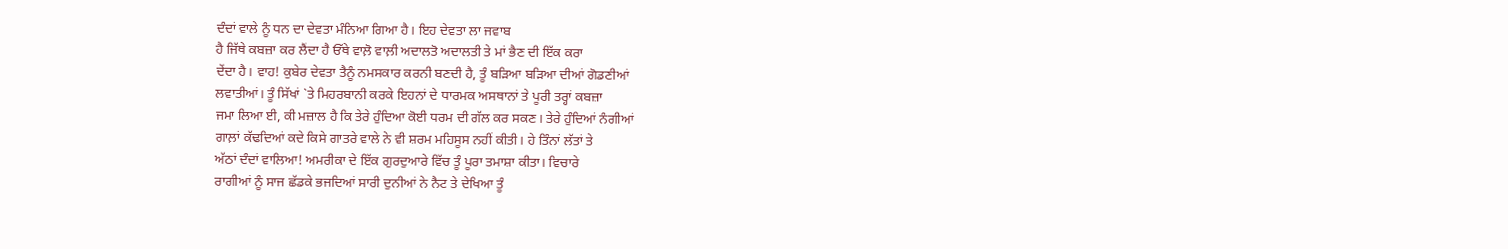ਦੰਦਾਂ ਵਾਲੇ ਨੂੰ ਧਨ ਦਾ ਦੇਵਤਾ ਮੰਨਿਆ ਗਿਆ ਹੈ। ਇਹ ਦੇਵਤਾ ਲਾ ਜਵਾਬ
ਹੈ ਜਿੱਥੇ ਕਬਜ਼ਾ ਕਰ ਲੈਂਦਾ ਹੈ ਓੱਥੇ ਵਾਲ਼ੋ ਵਾਲ਼ੀ ਅਦਾਲਤੋ ਅਦਾਲਤੀ ਤੇ ਮਾਂ ਭੈਣ ਦੀ ਇੱਕ ਕਰਾ
ਦੇਂਦਾ ਹੈ। ਵਾਹ! ਕੁਬੇਰ ਦੇਵਤਾ ਤੈਨੂੰ ਨਮਸਕਾਰ ਕਰਨੀ ਬਣਦੀ ਹੈ, ਤੂੰ ਬੜਿਆ ਬੜਿਆ ਦੀਆਂ ਗੋਡਣੀਆਂ
ਲਵਾਤੀਆਂ। ਤੂੰ ਸਿੱਖਾਂ `ਤੇ ਮਿਹਰਬਾਨੀ ਕਰਕੇ ਇਹਨਾਂ ਦੇ ਧਾਰਮਕ ਅਸਥਾਨਾਂ ਤੇ ਪੂਰੀ ਤਰ੍ਹਾਂ ਕਬਜ਼ਾ
ਜਮਾ ਲਿਆ ਈ, ਕੀ ਮਜ਼ਾਲ ਹੈ ਕਿ ਤੇਰੇ ਹੁੰਦਿਆ ਕੋਈ ਧਰਮ ਦੀ ਗੱਲ ਕਰ ਸਕਣ। ਤੇਰੇ ਹੁੰਦਿਆਂ ਨੰਗੀਆਂ
ਗਾਲ਼ਾਂ ਕੱਢਦਿਆਂ ਕਦੇ ਕਿਸੇ ਗਾਤਰੇ ਵਾਲੇ ਨੇ ਵੀ ਸ਼ਰਮ ਮਹਿਸੂਸ ਨਹੀਂ ਕੀਤੀ। ਹੇ ਤਿੰਨਾਂ ਲੱਤਾਂ ਤੇ
ਅੱਠਾਂ ਦੰਦਾਂ ਵਾਲਿਆ! ਅਮਰੀਕਾ ਦੇ ਇੱਕ ਗੁਰਦੁਆਰੇ ਵਿੱਚ ਤੂੰ ਪੂਰਾ ਤਮਾਸ਼ਾ ਕੀਤਾ। ਵਿਚਾਰੇ
ਰਾਗੀਆਂ ਨੂੰ ਸਾਜ ਛੱਡਕੇ ਭਜਦਿਆਂ ਸਾਰੀ ਦੁਨੀਆਂ ਨੇ ਨੈਟ ਤੇ ਦੇਖਿਆ ਤੂੰ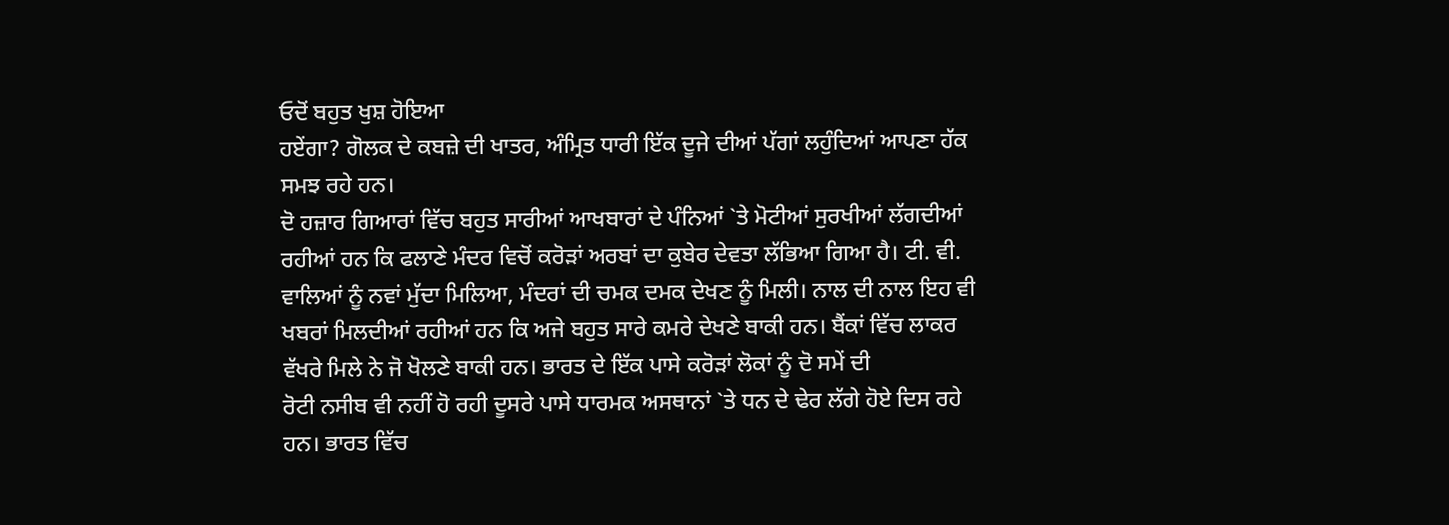ਓਦੋਂ ਬਹੁਤ ਖੁਸ਼ ਹੋਇਆ
ਹਏਂਗਾ? ਗੋਲਕ ਦੇ ਕਬਜ਼ੇ ਦੀ ਖਾਤਰ, ਅੰਮ੍ਰਿਤ ਧਾਰੀ ਇੱਕ ਦੂਜੇ ਦੀਆਂ ਪੱਗਾਂ ਲਹੁੰਦਿਆਂ ਆਪਣਾ ਹੱਕ
ਸਮਝ ਰਹੇ ਹਨ।
ਦੋ ਹਜ਼ਾਰ ਗਿਆਰਾਂ ਵਿੱਚ ਬਹੁਤ ਸਾਰੀਆਂ ਆਖਬਾਰਾਂ ਦੇ ਪੰਨਿਆਂ `ਤੇ ਮੋਟੀਆਂ ਸੁਰਖੀਆਂ ਲੱਗਦੀਆਂ
ਰਹੀਆਂ ਹਨ ਕਿ ਫਲਾਣੇ ਮੰਦਰ ਵਿਚੋਂ ਕਰੋੜਾਂ ਅਰਬਾਂ ਦਾ ਕੁਬੇਰ ਦੇਵਤਾ ਲੱਭਿਆ ਗਿਆ ਹੈ। ਟੀ. ਵੀ.
ਵਾਲਿਆਂ ਨੂੰ ਨਵਾਂ ਮੁੱਦਾ ਮਿਲਿਆ, ਮੰਦਰਾਂ ਦੀ ਚਮਕ ਦਮਕ ਦੇਖਣ ਨੂੰ ਮਿਲੀ। ਨਾਲ ਦੀ ਨਾਲ ਇਹ ਵੀ
ਖਬਰਾਂ ਮਿਲਦੀਆਂ ਰਹੀਆਂ ਹਨ ਕਿ ਅਜੇ ਬਹੁਤ ਸਾਰੇ ਕਮਰੇ ਦੇਖਣੇ ਬਾਕੀ ਹਨ। ਬੈਂਕਾਂ ਵਿੱਚ ਲਾਕਰ
ਵੱਖਰੇ ਮਿਲੇ ਨੇ ਜੋ ਖੋਲਣੇ ਬਾਕੀ ਹਨ। ਭਾਰਤ ਦੇ ਇੱਕ ਪਾਸੇ ਕਰੋੜਾਂ ਲੋਕਾਂ ਨੂੰ ਦੋ ਸਮੇਂ ਦੀ
ਰੋਟੀ ਨਸੀਬ ਵੀ ਨਹੀਂ ਹੋ ਰਹੀ ਦੂਸਰੇ ਪਾਸੇ ਧਾਰਮਕ ਅਸਥਾਨਾਂ `ਤੇ ਧਨ ਦੇ ਢੇਰ ਲੱਗੇ ਹੋਏ ਦਿਸ ਰਹੇ
ਹਨ। ਭਾਰਤ ਵਿੱਚ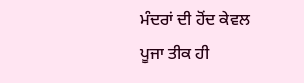ਮੰਦਰਾਂ ਦੀ ਹੋਂਦ ਕੇਵਲ ਪੂਜਾ ਤੀਕ ਹੀ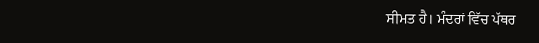ਸੀਮਤ ਹੈ। ਮੰਦਰਾਂ ਵਿੱਚ ਪੱਥਰ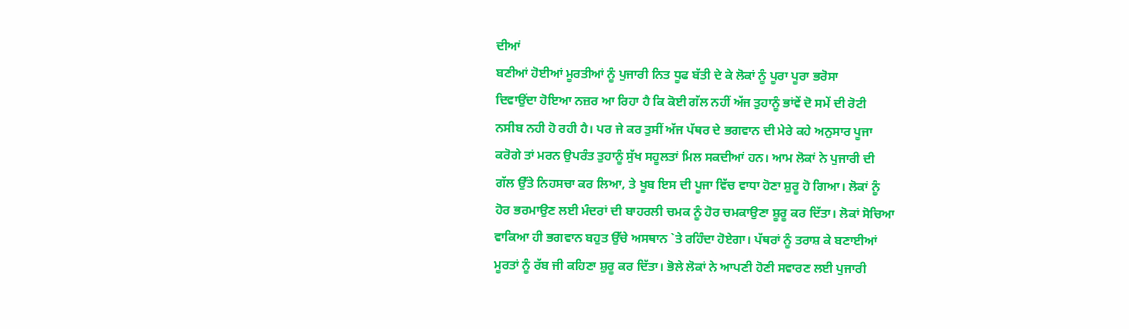ਦੀਆਂ
ਬਣੀਆਂ ਹੋਈਆਂ ਮੂਰਤੀਆਂ ਨੂੰ ਪੁਜਾਰੀ ਨਿਤ ਧੂਫ ਬੱਤੀ ਦੇ ਕੇ ਲੋਕਾਂ ਨੂੰ ਪੂਰਾ ਪੂਰਾ ਭਰੋਸਾ
ਦਿਵਾਉਂਦਾ ਹੋਇਆ ਨਜ਼ਰ ਆ ਰਿਹਾ ਹੈ ਕਿ ਕੋਈ ਗੱਲ ਨਹੀਂ ਅੱਜ ਤੁਹਾਨੂੰ ਭਾਂਵੇਂ ਦੋ ਸਮੇਂ ਦੀ ਰੋਟੀ
ਨਸੀਬ ਨਹੀ ਹੋ ਰਹੀ ਹੈ। ਪਰ ਜੇ ਕਰ ਤੁਸੀਂ ਅੱਜ ਪੱਥਰ ਦੇ ਭਗਵਾਨ ਦੀ ਮੇਰੇ ਕਹੇ ਅਨੁਸਾਰ ਪੂਜਾ
ਕਰੋਗੇ ਤਾਂ ਮਰਨ ਉਪਰੰਤ ਤੁਹਾਨੂੰ ਸੁੱਖ ਸਹੂਲਤਾਂ ਮਿਲ ਸਕਦੀਆਂ ਹਨ। ਆਮ ਲੋਕਾਂ ਨੇ ਪੁਜਾਰੀ ਦੀ
ਗੱਲ ਉੱਤੇ ਨਿਹਸਚਾ ਕਰ ਲਿਆ, ਤੇ ਖੂਬ ਇਸ ਦੀ ਪੂਜਾ ਵਿੱਚ ਵਾਧਾ ਹੋਣਾ ਸ਼ੁਰੂ ਹੋ ਗਿਆ। ਲੋਕਾਂ ਨੂੰ
ਹੋਰ ਭਰਮਾਉਣ ਲਈ ਮੰਦਰਾਂ ਦੀ ਬਾਹਰਲੀ ਚਮਕ ਨੂੰ ਹੋਰ ਚਮਕਾਉਣਾ ਸ਼ੂਰੂ ਕਰ ਦਿੱਤਾ। ਲੋਕਾਂ ਸੋਚਿਆ
ਵਾਕਿਆ ਹੀ ਭਗਵਾਨ ਬਹੁਤ ਉੱਚੇ ਅਸਥਾਨ `ਤੇ ਰਹਿੰਦਾ ਹੋਏਗਾ। ਪੱਥਰਾਂ ਨੂੰ ਤਰਾਸ਼ ਕੇ ਬਣਾਈਆਂ
ਮੂਰਤਾਂ ਨੂੰ ਰੱਬ ਜੀ ਕਹਿਣਾ ਸ਼ੁਰੂ ਕਰ ਦਿੱਤਾ। ਭੋਲੇ ਲੋਕਾਂ ਨੇ ਆਪਣੀ ਹੋਣੀ ਸਵਾਰਣ ਲਈ ਪੁਜਾਰੀ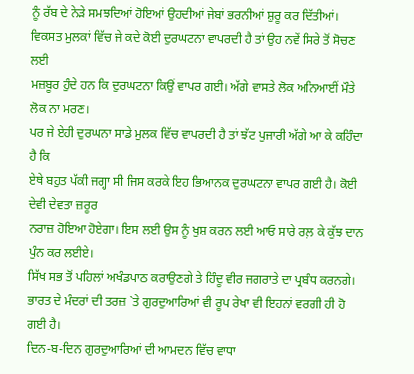ਨੂੰ ਰੱਬ ਦੇ ਨੇੜੇ ਸਮਝਦਿਆਂ ਹੋਇਆਂ ਉਹਦੀਆਂ ਜੇਬਾਂ ਭਰਨੀਆਂ ਸ਼ੁਰੂ ਕਰ ਦਿੱਤੀਆਂ।
ਵਿਕਸਤ ਮੁਲਕਾਂ ਵਿੱਚ ਜੇ ਕਦੇ ਕੋਈ ਦੁਰਘਟਨਾ ਵਾਪਰਦੀ ਹੈ ਤਾਂ ਉਹ ਨਵੇਂ ਸਿਰੇ ਤੋਂ ਸੋਚਣ ਲਈ
ਮਜ਼ਬੂਰ ਹੁੰਦੇ ਹਨ ਕਿ ਦੁਰਘਟਨਾ ਕਿਉਂ ਵਾਪਰ ਗਈ। ਅੱਗੇ ਵਾਸਤੇ ਲੋਕ ਅਨਿਆਈਂ ਮੌਤੇ ਲੋਕ ਨਾ ਮਰਣ।
ਪਰ ਜੇ ਏਹੀ ਦੁਰਘਨਾ ਸਾਡੇ ਮੁਲਕ ਵਿੱਚ ਵਾਪਰਦੀ ਹੈ ਤਾਂ ਝੱਟ ਪੁਜਾਰੀ ਅੱਗੇ ਆ ਕੇ ਕਹਿੰਦਾ ਹੈ ਕਿ
ਏਥੇ ਬਹੁਤ ਪੱਕੀ ਜਗ੍ਹਾ ਸੀ ਜਿਸ ਕਰਕੇ ਇਹ ਭਿਆਨਕ ਦੁਰਘਟਨਾ ਵਾਪਰ ਗਈ ਹੈ। ਕੋਈ ਦੇਵੀ ਦੇਵਤਾ ਜ਼ਰੂਰ
ਨਰਾਜ਼ ਹੋਇਆ ਹੋਏਗਾ। ਇਸ ਲਈ ਉਸ ਨੂੰ ਖੁਸ਼ ਕਰਨ ਲਈ ਆਓ ਸਾਰੇ ਰਲ਼ ਕੇ ਕੁੱਝ ਦਾਨ ਪੁੰਨ ਕਰ ਲਈਏ।
ਸਿੱਖ ਸਭ ਤੋਂ ਪਹਿਲਾਂ ਅਖੰਡਪਾਠ ਕਰਾਉਣਗੇ ਤੇ ਹਿੰਦੂ ਵੀਰ ਜਗਰਾਤੇ ਦਾ ਪ੍ਰਬੰਧ ਕਰਨਗੇ।
ਭਾਰਤ ਦੇ ਮੰਦਰਾਂ ਦੀ ਤਰਜ਼ `ਤੇ ਗੁਰਦੁਆਰਿਆਂ ਵੀ ਰੂਪ ਰੇਖਾ ਵੀ ਇਹਨਾਂ ਵਰਗੀ ਹੀ ਹੋ ਗਈ ਹੈ।
ਦਿਨ-ਬ-ਦਿਨ ਗੁਰਦੁਆਰਿਆਂ ਦੀ ਆਮਦਨ ਵਿੱਚ ਵਾਧਾ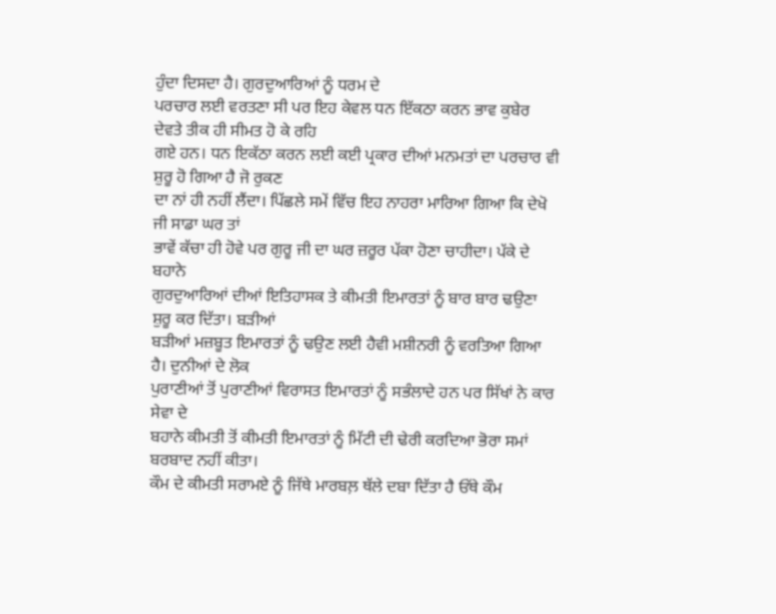ਹੁੰਦਾ ਦਿਸਦਾ ਹੈ। ਗੁਰਦੁਆਰਿਆਂ ਨੂੰ ਧਰਮ ਦੇ
ਪਰਚਾਰ ਲਈ ਵਰਤਣਾ ਸੀ ਪਰ ਇਹ ਕੇਵਲ ਧਨ ਇੱਕਠਾ ਕਰਨ ਭਾਵ ਕੁਬੇਰ ਦੇਵਤੇ ਤੀਕ ਹੀ ਸੀਮਤ ਹੋ ਕੇ ਰਹਿ
ਗਏ ਹਨ। ਧਨ ਇਕੱਠਾ ਕਰਨ ਲਈ ਕਈ ਪ੍ਰਕਾਰ ਦੀਆਂ ਮਨਮਤਾਂ ਦਾ ਪਰਚਾਰ ਵੀ ਸ਼ੁਰੂ ਹੋ ਗਿਆ ਹੈ ਜੋ ਰੁਕਣ
ਦਾ ਨਾਂ ਹੀ ਨਹੀਂ ਲੈਂਦਾ। ਪਿੱਛਲੇ ਸਮੇਂ ਵਿੱਚ ਇਹ ਨਾਹਰਾ ਮਾਰਿਆ ਗਿਆ ਕਿ ਦੇਖੋ ਜੀ ਸਾਡਾ ਘਰ ਤਾਂ
ਭਾਵੇਂ ਕੱਚਾ ਹੀ ਹੋਵੇ ਪਰ ਗੁਰੂ ਜੀ ਦਾ ਘਰ ਜ਼ਰੂਰ ਪੱਕਾ ਹੋਣਾ ਚਾਹੀਦਾ। ਪੱਕੇ ਦੇ ਬਹਾਨੇ
ਗੁਰਦੁਆਰਿਆਂ ਦੀਆਂ ਇਤਿਹਾਸਕ ਤੇ ਕੀਮਤੀ ਇਮਾਰਤਾਂ ਨੂੰ ਬਾਰ ਬਾਰ ਢਉਣਾ ਸ਼ੁਰੂ ਕਰ ਦਿੱਤਾ। ਬੜੀਆਂ
ਬੜੀਆਂ ਮਜ਼ਬੂਤ ਇਮਾਰਤਾਂ ਨੂੰ ਢਉਣ ਲਈ ਹੈਵੀ ਮਸ਼ੀਨਰੀ ਨੂੰ ਵਰਤਿਆ ਗਿਆ ਹੈ। ਦੁਨੀਆਂ ਦੇ ਲੋਕ
ਪੁਰਾਣੀਆਂ ਤੋਂ ਪੁਰਾਣੀਆਂ ਵਿਰਾਸਤ ਇਮਾਰਤਾਂ ਨੂੰ ਸਭੰਲਾਦੇ ਹਨ ਪਰ ਸਿੱਖਾਂ ਨੇ ਕਾਰ ਸੇਵਾ ਦੇ
ਬਹਾਨੇ ਕੀਮਤੀ ਤੋਂ ਕੀਮਤੀ ਇਮਾਰਤਾਂ ਨੂੰ ਮਿੱਟੀ ਦੀ ਢੇਰੀ ਕਰਦਿਆ ਭੋਰਾ ਸਮਾਂ ਬਰਬਾਦ ਨਹੀਂ ਕੀਤਾ।
ਕੌਮ ਦੇ ਕੀਮਤੀ ਸਰਾਮਏ ਨੂੰ ਜਿੱਥੇ ਮਾਰਬਲ਼ ਥੱਲੇ ਦਬਾ ਦਿੱਤਾ ਹੈ ਓੱਥੇ ਕੌਮ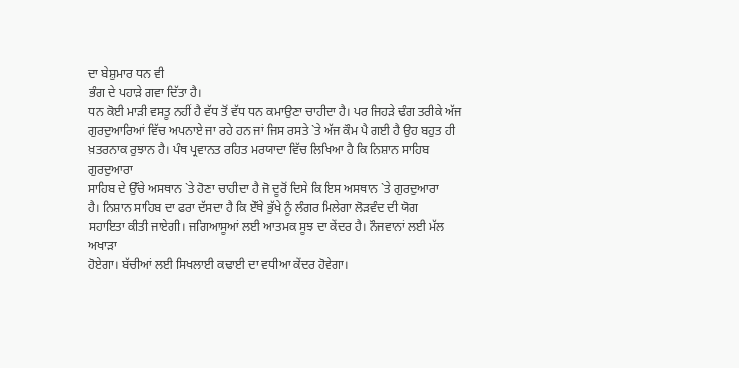ਦਾ ਬੇਸ਼ੁਮਾਰ ਧਨ ਵੀ
ਭੰਗ ਦੇ ਪਹਾੜੇ ਗਵਾ ਦਿੱਤਾ ਹੈ।
ਧਨ ਕੋਈ ਮਾੜੀ ਵਸਤੂ ਨਹੀਂ ਹੈ ਵੱਧ ਤੋਂ ਵੱਧ ਧਨ ਕਮਾਉਣਾ ਚਾਹੀਦਾ ਹੈ। ਪਰ ਜਿਹੜੇ ਢੰਗ ਤਰੀਕੇ ਅੱਜ
ਗੁਰਦੁਆਰਿਆਂ ਵਿੱਚ ਅਪਨਾਏ ਜਾ ਰਹੇ ਹਨ ਜਾਂ ਜਿਸ ਰਸਤੇ `ਤੇ ਅੱਜ ਕੌਮ ਪੈ ਗਈ ਹੈ ਉਹ ਬਹੁਤ ਹੀ
ਖ਼ਤਰਨਾਕ ਰੁਝਾਨ ਹੈ। ਪੰਥ ਪ੍ਰਵਾਨਤ ਰਹਿਤ ਮਰਯਾਦਾ ਵਿੱਚ ਲਿਖਿਆ ਹੈ ਕਿ ਨਿਸ਼ਾਨ ਸਾਹਿਬ ਗੁਰਦੁਆਰਾ
ਸਾਹਿਬ ਦੇ ਉੱਚੇ ਅਸਥਾਨ `ਤੇ ਹੋਣਾ ਚਾਹੀਦਾ ਹੈ ਜੋ ਦੂਰੋਂ ਦਿਸੇ ਕਿ ਇਸ ਅਸਥਾਨ `ਤੇ ਗੁਰਦੁਆਰਾ
ਹੈ। ਨਿਸ਼ਾਨ ਸਾਹਿਬ ਦਾ ਫਰਾ ਦੱਸਦਾ ਹੈ ਕਿ ਏੱਥੇ ਭੁੱਖੇ ਨੂੰ ਲੰਗਰ ਮਿਲੇਗਾ ਲੋੜਵੰਦ ਦੀ ਯੋਗ
ਸਹਾਇਤਾ ਕੀਤੀ ਜਾਏਗੀ। ਜਗਿਆਸੂਆਂ ਲਈ ਆਤਮਕ ਸੂਝ ਦਾ ਕੇਂਦਰ ਹੈ। ਨੌਜਵਾਨਾਂ ਲਈ ਮੱਲ ਅਖਾੜਾ
ਹੋਏਗਾ। ਬੱਚੀਆਂ ਲਈ ਸਿਖਲਾਈ ਕਢਾਈ ਦਾ ਵਧੀਆ ਕੇਂਦਰ ਹੋਵੇਗਾ।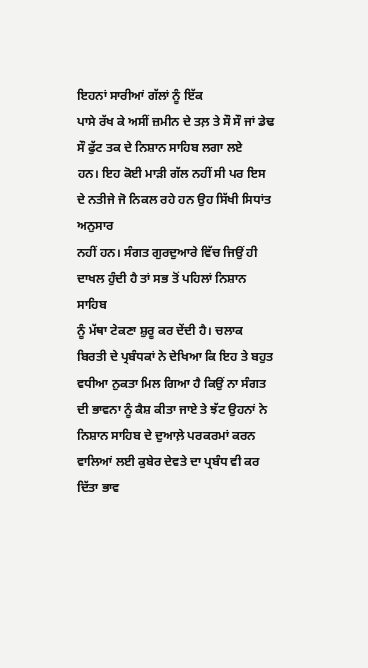ਇਹਨਾਂ ਸਾਰੀਆਂ ਗੱਲਾਂ ਨੂੰ ਇੱਕ
ਪਾਸੇ ਰੱਖ ਕੇ ਅਸੀਂ ਜ਼ਮੀਨ ਦੇ ਤਲ਼ ਤੇ ਸੌ ਸੌ ਜਾਂ ਡੇਢ ਸੌ ਫੁੱਟ ਤਕ ਦੇ ਨਿਸ਼ਾਨ ਸਾਹਿਬ ਲਗਾ ਲਏ
ਹਨ। ਇਹ ਕੋਈ ਮਾੜੀ ਗੱਲ ਨਹੀਂ ਸੀ ਪਰ ਇਸ ਦੇ ਨਤੀਜੇ ਜੋ ਨਿਕਲ ਰਹੇ ਹਨ ਉਹ ਸਿੱਖੀ ਸਿਧਾਂਤ ਅਨੁਸਾਰ
ਨਹੀਂ ਹਨ। ਸੰਗਤ ਗੁਰਦੁਆਰੇ ਵਿੱਚ ਜਿਉਂ ਹੀ ਦਾਖਲ ਹੁੰਦੀ ਹੈ ਤਾਂ ਸਭ ਤੋਂ ਪਹਿਲਾਂ ਨਿਸ਼ਾਨ ਸਾਹਿਬ
ਨੂੰ ਮੱਥਾ ਟੇਕਣਾ ਸ਼ੁਰੂ ਕਰ ਦੇਂਦੀ ਹੈ। ਚਲਾਕ ਬਿਰਤੀ ਦੇ ਪ੍ਰਬੰਧਕਾਂ ਨੇ ਦੇਖਿਆ ਕਿ ਇਹ ਤੇ ਬਹੁਤ
ਵਧੀਆ ਨੁਕਤਾ ਮਿਲ ਗਿਆ ਹੈ ਕਿਉਂ ਨਾ ਸੰਗਤ ਦੀ ਭਾਵਨਾ ਨੂੰ ਕੈਸ਼ ਕੀਤਾ ਜਾਏ ਤੇ ਝੱਟ ਉਹਨਾਂ ਨੇ
ਨਿਸ਼ਾਨ ਸਾਹਿਬ ਦੇ ਦੁਆਲ਼ੇ ਪਰਕਰਮਾਂ ਕਰਨ ਵਾਲਿਆਂ ਲਈ ਕੁਬੇਰ ਦੇਵਤੇ ਦਾ ਪ੍ਰਬੰਧ ਵੀ ਕਰ ਦਿੱਤਾ ਭਾਵ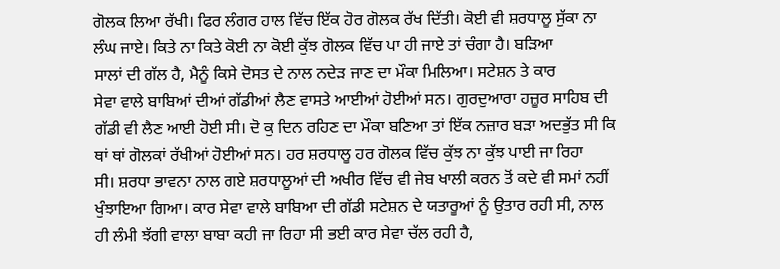ਗੋਲਕ ਲਿਆ ਰੱਖੀ। ਫਿਰ ਲੰਗਰ ਹਾਲ ਵਿੱਚ ਇੱਕ ਹੋਰ ਗੋਲਕ ਰੱਖ ਦਿੱਤੀ। ਕੋਈ ਵੀ ਸ਼ਰਧਾਲੂ ਸੁੱਕਾ ਨਾ
ਲੰਘ ਜਾਏ। ਕਿਤੇ ਨਾ ਕਿਤੇ ਕੋਈ ਨਾ ਕੋਈ ਕੁੱਝ ਗੋਲਕ ਵਿੱਚ ਪਾ ਹੀ ਜਾਏ ਤਾਂ ਚੰਗਾ ਹੈ। ਬੜਿਆ
ਸਾਲਾਂ ਦੀ ਗੱਲ ਹੈ, ਮੈਨੂੰ ਕਿਸੇ ਦੋਸਤ ਦੇ ਨਾਲ ਨਦੇੜ ਜਾਣ ਦਾ ਮੌਕਾ ਮਿਲਿਆ। ਸਟੇਸ਼ਨ ਤੇ ਕਾਰ
ਸੇਵਾ ਵਾਲੇ ਬਾਬਿਆਂ ਦੀਆਂ ਗੱਡੀਆਂ ਲੈਣ ਵਾਸਤੇ ਆਈਆਂ ਹੋਈਆਂ ਸਨ। ਗੁਰਦੁਆਰਾ ਹਜ਼ੂਰ ਸਾਹਿਬ ਦੀ
ਗੱਡੀ ਵੀ ਲੈਣ ਆਈ ਹੋਈ ਸੀ। ਦੋ ਕੁ ਦਿਨ ਰਹਿਣ ਦਾ ਮੌਕਾ ਬਣਿਆ ਤਾਂ ਇੱਕ ਨਜ਼ਾਰ ਬੜਾ ਅਦਭੁੱਤ ਸੀ ਕਿ
ਥਾਂ ਥਾਂ ਗੋਲਕਾਂ ਰੱਖੀਆਂ ਹੋਈਆਂ ਸਨ। ਹਰ ਸ਼ਰਧਾਲੂ ਹਰ ਗੋਲਕ ਵਿੱਚ ਕੁੱਝ ਨਾ ਕੁੱਝ ਪਾਈ ਜਾ ਰਿਹਾ
ਸੀ। ਸ਼ਰਧਾ ਭਾਵਨਾ ਨਾਲ ਗਏ ਸ਼ਰਧਾਲੂਆਂ ਦੀ ਅਖੀਰ ਵਿੱਚ ਵੀ ਜੇਬ ਖਾਲੀ ਕਰਨ ਤੋਂ ਕਦੇ ਵੀ ਸਮਾਂ ਨਹੀਂ
ਖੁੰਝਾਇਆ ਗਿਆ। ਕਾਰ ਸੇਵਾ ਵਾਲੇ ਬਾਬਿਆ ਦੀ ਗੱਡੀ ਸਟੇਸ਼ਨ ਦੇ ਯਤਾਰੂਆਂ ਨੂੰ ਉਤਾਰ ਰਹੀ ਸੀ, ਨਾਲ
ਹੀ ਲੰਮੀ ਝੱਗੀ ਵਾਲਾ ਬਾਬਾ ਕਹੀ ਜਾ ਰਿਹਾ ਸੀ ਭਈ ਕਾਰ ਸੇਵਾ ਚੱਲ ਰਹੀ ਹੈ,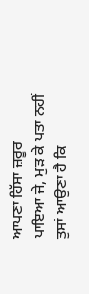ਆਪਣਾ ਹਿੱਸਾ ਜ਼ਰੂਰ
ਪਾਇਆ ਜੇ, ਮੁੜ ਕੇ ਪਤਾ ਨਹੀਂ ਤੁਸਾਂ ਆਉਣਾ ਹੈ ਕਿ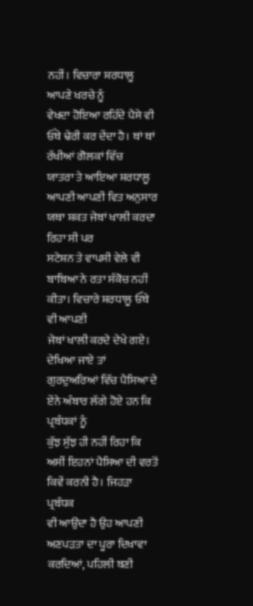ਨਹੀਂ। ਵਿਚਾਰਾ ਸ਼ਰਧਾਲੂ ਆਪਣੇ ਖਰਚੇ ਨੂੰ
ਵੇਖਦਾ ਹੋਇਆ ਰਹਿੰਦੇ ਪੈਸੇ ਵੀ ਓੱਥੇ ਢੇਰੀ ਕਰ ਦੇਂਦਾ ਹੈ। ਥਾਂ ਥਾਂ ਰੱਖੀਆਂ ਗੋਲਕਾਂ ਵਿੱਚ
ਯਾਤਰਾ ਤੇ ਆਇਆ ਸ਼ਰਧਾਲੂ ਆਪਣੀ ਆਪਣੀ ਵਿਤ ਅਨੁਸਾਰ ਯਥਾ ਸ਼ਕਤ ਜੇਬਾਂ ਖਾਲੀ ਕਰਦਾ ਰਿਹਾ ਸੀ ਪਰ
ਸਟੇਸ਼ਨ ਤੇ ਵਾਪਸੀ ਵੇਲੇ ਵੀ ਬਾਬਿਆ ਨੇ ਰਤਾ ਸੰਕੋਚ ਨਹੀਂ ਕੀਤਾ। ਵਿਚਾਰੇ ਸ਼ਰਧਾਲੂ ਓੱਥੇ ਵੀ ਆਪਣੀ
ਜੇਬਾਂ ਖਾਲੀ ਕਰਦੇ ਦੇਖੇ ਗਏ।
ਦੇਖਿਆ ਜਾਏ ਤਾਂ ਗੁਰਦੁਅਰਿਆਂ ਵਿੱਚ ਪੈਸਿਆ ਦੇ ਏਂਨੇ ਅੰਬਾਰ ਲੱਗੇ ਹੋਏ ਹਨ ਕਿ ਪ੍ਰਬੰਧਕਾਂ ਨੂੰ
ਕੁੱਝ ਸੁੱਝ ਹੀ ਨਹੀਂ ਰਿਹਾ ਕਿ ਅਸੀਂ ਇਹਨਾਂ ਪੈਸਿਆ ਦੀ ਵਰਤੋਂ ਕਿਵੇਂ ਕਰਨੀ ਹੈ। ਜਿਹੜਾ ਪ੍ਰਬੰਧਕ
ਵੀ ਆਉਂਦਾ ਹੈ ਉਹ ਆਪਣੀ ਅਣਪੜਤਾ ਦਾ ਪੂਰਾ ਦਿਖਾਵਾ ਕਰਦਿਆਂ, ਪਹਿਲੀ ਬਣੀ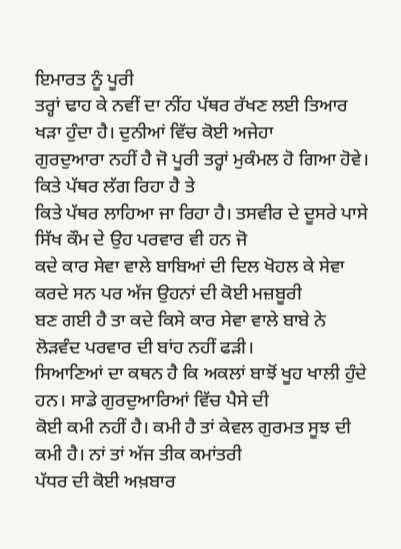ਇਮਾਰਤ ਨੂੰ ਪੂਰੀ
ਤਰ੍ਹਾਂ ਢਾਹ ਕੇ ਨਵੀਂ ਦਾ ਨੀਂਹ ਪੱਥਰ ਰੱਖਣ ਲਈ ਤਿਆਰ ਖੜਾ ਹੁੰਦਾ ਹੈ। ਦੁਨੀਆਂ ਵਿੱਚ ਕੋਈ ਅਜੇਹਾ
ਗੁਰਦੁਆਰਾ ਨਹੀਂ ਹੈ ਜੋ ਪੂਰੀ ਤਰ੍ਹਾਂ ਮੁਕੰਮਲ ਹੋ ਗਿਆ ਹੋਵੇ। ਕਿਤੇ ਪੱਥਰ ਲੱਗ ਰਿਹਾ ਹੈ ਤੇ
ਕਿਤੇ ਪੱਥਰ ਲਾਹਿਆ ਜਾ ਰਿਹਾ ਹੈ। ਤਸਵੀਰ ਦੇ ਦੂਸਰੇ ਪਾਸੇ ਸਿੱਖ ਕੌਮ ਦੇ ਉਹ ਪਰਵਾਰ ਵੀ ਹਨ ਜੋ
ਕਦੇ ਕਾਰ ਸੇਵਾ ਵਾਲੇ ਬਾਬਿਆਂ ਦੀ ਦਿਲ ਖੋਹਲ ਕੇ ਸੇਵਾ ਕਰਦੇ ਸਨ ਪਰ ਅੱਜ ਉਹਨਾਂ ਦੀ ਕੋਈ ਮਜ਼ਬੂਰੀ
ਬਣ ਗਈ ਹੈ ਤਾ ਕਦੇ ਕਿਸੇ ਕਾਰ ਸੇਵਾ ਵਾਲੇ ਬਾਬੇ ਨੇ ਲੋੜਵੰਦ ਪਰਵਾਰ ਦੀ ਬਾਂਹ ਨਹੀਂ ਫੜੀ।
ਸਿਆਣਿਆਂ ਦਾ ਕਥਨ ਹੈ ਕਿ ਅਕਲਾਂ ਬਾਝੋਂ ਖੂਹ ਖਾਲੀ ਹੁੰਦੇ ਹਨ। ਸਾਡੇ ਗੁਰਦੁਆਰਿਆਂ ਵਿੱਚ ਪੈਸੇ ਦੀ
ਕੋਈ ਕਮੀ ਨਹੀਂ ਹੈ। ਕਮੀ ਹੈ ਤਾਂ ਕੇਵਲ ਗੁਰਮਤ ਸੂਝ ਦੀ ਕਮੀ ਹੈ। ਨਾਂ ਤਾਂ ਅੱਜ ਤੀਕ ਕਮਾਂਤਰੀ
ਪੱਧਰ ਦੀ ਕੋਈ ਅਖ਼ਬਾਰ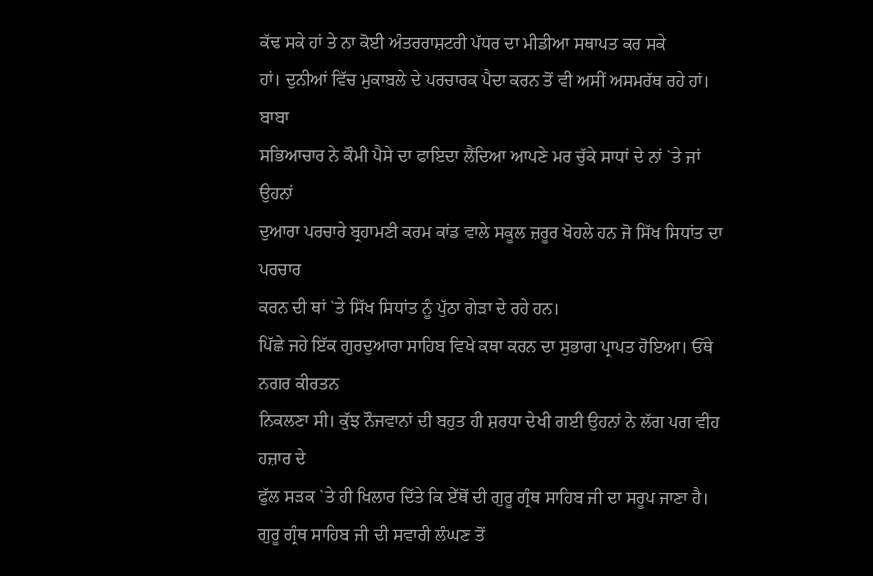ਕੱਢ ਸਕੇ ਹਾਂ ਤੇ ਨਾ ਕੋਈ ਅੰਤਰਰਾਸ਼ਟਰੀ ਪੱਧਰ ਦਾ ਮੀਡੀਆ ਸਥਾਪਤ ਕਰ ਸਕੇ
ਹਾਂ। ਦੁਨੀਆਂ ਵਿੱਚ ਮੁਕਾਬਲੇ ਦੇ ਪਰਚਾਰਕ ਪੈਦਾ ਕਰਨ ਤੋਂ ਵੀ ਅਸੀਂ ਅਸਮਰੱਥ ਰਹੇ ਹਾਂ। ਬਾਬਾ
ਸਭਿਆਚਾਰ ਨੇ ਕੌਮੀ ਪੈਸੇ ਦਾ ਫਾਇਦਾ ਲੈਂਦਿਆ ਆਪਣੇ ਮਰ ਚੁੱਕੇ ਸਾਧਾਂ ਦੇ ਨਾਂ `ਤੇ ਜਾਂ ਉਹਨਾਂ
ਦੁਆਰਾ ਪਰਚਾਰੇ ਬ੍ਰਹਾਮਣੀ ਕਰਮ ਕਾਂਡ ਵਾਲੇ ਸਕੂਲ ਜ਼ਰੂਰ ਖੋਹਲੇ ਹਨ ਜੋ ਸਿੱਖ ਸਿਧਾਂਤ ਦਾ ਪਰਚਾਰ
ਕਰਨ ਦੀ ਥਾਂ `ਤੇ ਸਿੱਖ ਸਿਧਾਂਤ ਨੂੰ ਪੁੱਠਾ ਗੇੜਾ ਦੇ ਰਹੇ ਹਨ।
ਪਿੱਛੇ ਜਹੇ ਇੱਕ ਗੁਰਦੁਆਰਾ ਸਾਹਿਬ ਵਿਖੇ ਕਥਾ ਕਰਨ ਦਾ ਸੁਭਾਗ ਪ੍ਰਾਪਤ ਹੋਇਆ। ਓੱਥੇ ਨਗਰ ਕੀਰਤਨ
ਨਿਕਲਣਾ ਸੀ। ਕੁੱਝ ਨੌਜਵਾਨਾਂ ਦੀ ਬਹੁਤ ਹੀ ਸ਼ਰਧਾ ਦੇਖੀ ਗਈ ਉਹਨਾਂ ਨੇ ਲੱਗ ਪਗ ਵੀਹ ਹਜ਼ਾਰ ਦੇ
ਫੁੱਲ ਸੜਕ `ਤੇ ਹੀ ਖਿਲਾਰ ਦਿੱਤੇ ਕਿ ਏੱਥੋਂ ਦੀ ਗੁਰੂ ਗ੍ਰੰਥ ਸਾਹਿਬ ਜੀ ਦਾ ਸਰੂਪ ਜਾਣਾ ਹੈ।
ਗੁਰੂ ਗ੍ਰੰਥ ਸਾਹਿਬ ਜੀ ਦੀ ਸਵਾਰੀ ਲੰਘਣ ਤੋਂ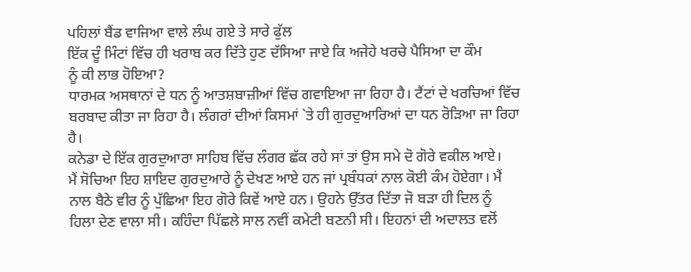ਪਹਿਲਾਂ ਬੈਂਡ ਵਾਜਿਆ ਵਾਲੇ ਲੰਘ ਗਏ ਤੇ ਸਾਰੇ ਫੁੱਲ
ਇੱਕ ਦੂੰ ਮਿੰਟਾਂ ਵਿੱਚ ਹੀ ਖਰਾਬ ਕਰ ਦਿੱਤੇ ਹੁਣ ਦੱਸਿਆ ਜਾਏ ਕਿ ਅਜੇਹੇ ਖਰਚੇ ਪੈਸਿਆ ਦਾ ਕੌਮ
ਨੂੰ ਕੀ ਲਾਭ ਹੋਇਆ?
ਧਾਰਮਕ ਅਸਥਾਨਾਂ ਦੇ ਧਨ ਨੂੰ ਆਤਸ਼ਬਾਜ਼ੀਆਂ ਵਿੱਚ ਗਵਾਇਆ ਜਾ ਰਿਹਾ ਹੈ। ਟੈਂਟਾਂ ਦੇ ਖਰਚਿਆਂ ਵਿੱਚ
ਬਰਬਾਦ ਕੀਤਾ ਜਾ ਰਿਹਾ ਹੈ। ਲੰਗਰਾਂ ਦੀਆਂ ਕਿਸਮਾਂ `ਤੇ ਹੀ ਗੁਰਦੁਆਰਿਆਂ ਦਾ ਧਨ ਰੋੜਿਆ ਜਾ ਰਿਹਾ
ਹੈ।
ਕਨੇਡਾ ਦੇ ਇੱਕ ਗੁਰਦੁਆਰਾ ਸਾਹਿਬ ਵਿੱਚ ਲੰਗਰ ਛੱਕ ਰਹੇ ਸਾਂ ਤਾਂ ਉਸ ਸਮੇ ਦੋ ਗੋਰੇ ਵਕੀਲ ਆਏ।
ਮੈਂ ਸੋਚਿਆ ਇਹ ਸ਼ਾਇਦ ਗੁਰਦੁਆਰੇ ਨੂੰ ਦੇਖਣ ਆਏ ਹਨ ਜਾਂ ਪ੍ਰਬੰਧਕਾਂ ਨਾਲ ਕੋਈ ਕੰਮ ਹੋਏਗਾ। ਮੈਂ
ਨਾਲ ਬੈਠੇ ਵੀਰ ਨੂੰ ਪੁੱਛਿਆ ਇਹ ਗੋਰੇ ਕਿਵੇਂ ਆਏ ਹਨ। ਉਹਨੇ ਉੱਤਰ ਦਿੱਤਾ ਜੋ ਬੜਾ ਹੀ ਦਿਲ ਨੂੰ
ਹਿਲਾ ਦੇਣ ਵਾਲਾ ਸੀ। ਕਹਿੰਦਾ ਪਿੱਛਲੇ ਸਾਲ ਨਵੀਂ ਕਮੇਟੀ ਬਣਨੀ ਸੀ। ਇਹਨਾਂ ਦੀ ਅਦਾਲਤ ਵਲੋਂ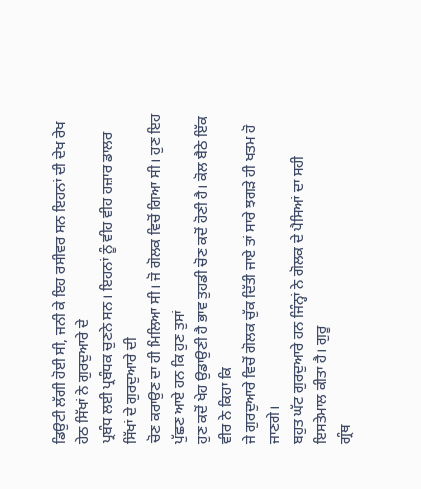ਡਿਉਟੀ ਲੱਗੀ ਹੋਈ ਸੀ, ਜਨੀ ਕੇ ਇਹ ਰਸੀਵਰ ਸਨ ਇਹਨਾਂ ਦੀ ਦੇਖ ਰੇਖ ਹੇਠ ਸਿੱਖਾਂ ਨੇ ਗੁਰਦੁਆਰੇ ਦੇ
ਪ੍ਰਬੰਧ ਲਈ ਪ੍ਰਬੰਧਕ ਚੁਣਨੇ ਸਨ। ਇਹਨਾਂ ਨੂੰ ਵੀਹ ਵੀਹ ਹਜ਼ਾਰ ਡਾਲਰ ਸਿੱਖਾਂ ਦੇ ਗੁਰਦੁਆਰੇ ਦੀ
ਚੋਣ ਕਰਾਉਣ ਦਾ ਹੀ ਮਿਲਿਆ ਸੀ। ਜੋ ਗੋਲਕ ਵਿਚੋਂ ਗਿਆ ਸੀ। ਹੁਣ ਇਹ ਪੁੱਛਣ ਆਏ ਹਨ ਕਿ ਹੁਣ ਤੁਸਾਂ
ਹੁਣ ਕਦੋਂ ਖੇਹ ਉਡਾਉਣੀ ਹੈ ਭਾਵ ਤੁਹਡੀ ਚੋਣ ਕਦੋਂ ਹੋਣੀ ਹੈ। ਕੋਲ ਬੈਠੇ ਇੱਕ ਵੀਰ ਨੇ ਕਿਹਾ ਕਿ
ਜੇ ਗੁਰਦੁਆਰੇ ਵਿਚੋਂ ਗੋਲਕ ਚੁੱਕ ਦਿੱਤੀ ਜਾਏ ਤਾਂ ਸਾਰੇ ਝਗੜੇ ਹੀ ਖਤਮ ਹੋ ਜਾਣਗੇ।
ਬਹੁਤ ਘੱਟ ਗੁਰਦੁਆਰੇ ਹਨ ਜਿੰਨ੍ਹਾਂ ਨੇ ਗੋਲਕ ਦੇ ਪੈਸਿਆਂ ਦਾ ਸਹੀ ਇਸਤੇਮਾਲ ਕੀਤਾ ਹੈ। ਗੁਰੂ
ਗ੍ਰੰਥ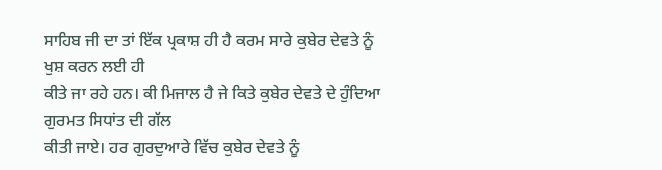ਸਾਹਿਬ ਜੀ ਦਾ ਤਾਂ ਇੱਕ ਪ੍ਰਕਾਸ਼ ਹੀ ਹੈ ਕਰਮ ਸਾਰੇ ਕੁਬੇਰ ਦੇਵਤੇ ਨੂੰ ਖੁਸ਼ ਕਰਨ ਲਈ ਹੀ
ਕੀਤੇ ਜਾ ਰਹੇ ਹਨ। ਕੀ ਮਿਜਾਲ ਹੈ ਜੇ ਕਿਤੇ ਕੁਬੇਰ ਦੇਵਤੇ ਦੇ ਹੁੰਦਿਆ ਗੁਰਮਤ ਸਿਧਾਂਤ ਦੀ ਗੱਲ
ਕੀਤੀ ਜਾਏ। ਹਰ ਗੁਰਦੁਆਰੇ ਵਿੱਚ ਕੁਬੇਰ ਦੇਵਤੇ ਨੂੰ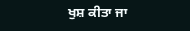ਖੁਸ਼ ਕੀਤਾ ਜਾ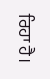ਰਿਹਾ ਹੈ।